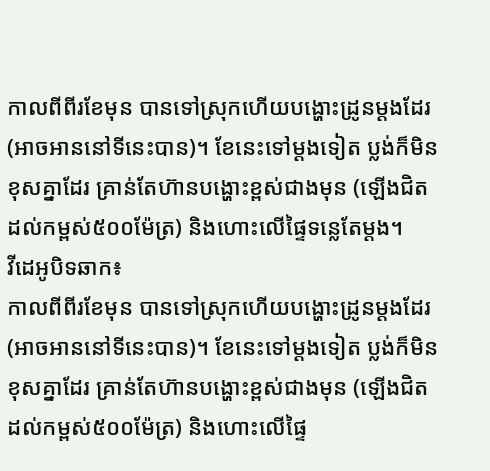កាលពីពីរខែមុន បានទៅស្រុកហើយបង្ហោះដ្រូនម្ដងដែរ (អាចអាននៅទីនេះបាន)។ ខែនេះទៅម្ដងទៀត ប្លង់ក៏មិនខុសគ្នាដែរ គ្រាន់តែហ៊ានបង្ហោះខ្ពស់ជាងមុន (ឡើងជិតដល់កម្ពស់៥០០ម៉ែត្រ) និងហោះលើផ្ទៃទន្លេតែម្ដង។
វីដេអូបិទឆាក៖
កាលពីពីរខែមុន បានទៅស្រុកហើយបង្ហោះដ្រូនម្ដងដែរ (អាចអាននៅទីនេះបាន)។ ខែនេះទៅម្ដងទៀត ប្លង់ក៏មិនខុសគ្នាដែរ គ្រាន់តែហ៊ានបង្ហោះខ្ពស់ជាងមុន (ឡើងជិតដល់កម្ពស់៥០០ម៉ែត្រ) និងហោះលើផ្ទៃ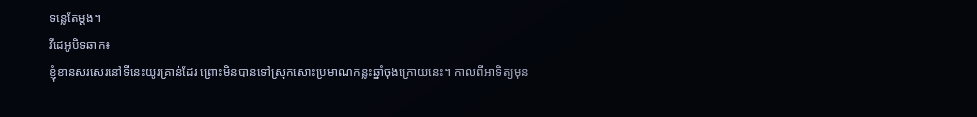ទន្លេតែម្ដង។
វីដេអូបិទឆាក៖
ខ្ញុំខានសរសេរនៅទីនេះយូរគ្រាន់ដែរ ព្រោះមិនបានទៅស្រុកសោះប្រមាណកន្លះឆ្នាំចុងក្រោយនេះ។ កាលពីអាទិត្យមុន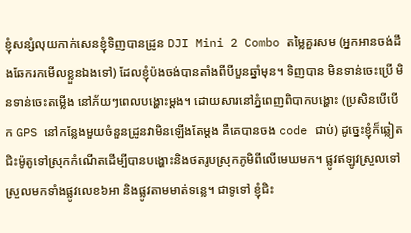ខ្ញុំសន្សំលុយកាក់សេនខ្ញុំទិញបានដ្រូន DJI Mini 2 Combo តម្លៃគួរសម (អ្នកអានចង់ដឹងឆែករកមើលខ្លួនឯងទៅ) ដែលខ្ញុំប៉ងចង់បានតាំងពីបីបួនឆ្នាំមុន។ ទិញបាន មិនទាន់ចេះប្រើ មិនទាន់ចេះតម្លើង នៅភ័យៗពេលបង្ហោះម្ដង។ ដោយសារនៅភ្នំពេញពិបាកបង្ហោះ (ប្រសិនបើបើក GPS នៅកន្លែងមួយចំនួនដ្រូនវាមិនឡើងតែម្ដង គឺគេបានចង code ជាប់) ដូច្នេះខ្ញុំក៏ឆ្លៀតជិះម៉ូតូទៅស្រុកកំណើតដើម្បីបានបង្ហោះនិងថតរូបស្រុកភូមិពីលើមេឃមក។ ផ្លូវឥឡូវស្រួលទៅស្រួលមកទាំងផ្លូវលេខ៦អា និងផ្លូវតាមមាត់ទន្លេ។ ជាទូទៅ ខ្ញុំជិះ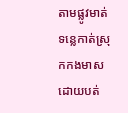តាមផ្លូវមាត់ទន្លេកាត់ស្រុកកងមាស ដោយបត់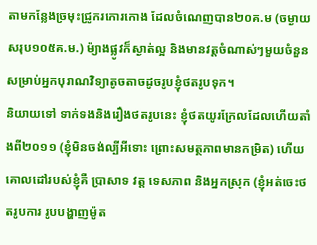តាមកន្លែងច្រមុះជ្រូករកោរកោង ដែលចំណេញបាន២០គ.ម (ចម្ងាយសរុប១០៥គ.ម.) ម៉្យាងផ្លូវក៏ស្ងាត់ល្អ និងមានវត្តចំណាស់ៗមួយចំនួន សម្រាប់អ្នកបុរាណវិទ្យាតូចតាចដូចរូបខ្ញុំថតរូបទុក។
និយាយទៅ ទាក់ទងនិងរឿងថតរូបនេះ ខ្ញុំថតយូរក្រែលដែលហើយតាំងពី២០១១ (ខ្ញុំមិនចង់ល្បីអីទោះ ព្រោះសមត្ថភាពមានកម្រិត) ហើយគោលដៅរបស់ខ្ញុំគឺ ប្រាសាទ វត្ត ទេសភាព និងអ្នកស្រុក (ខ្ញុំអត់ចេះថតរូបការ រូបបង្ហាញម៉ូត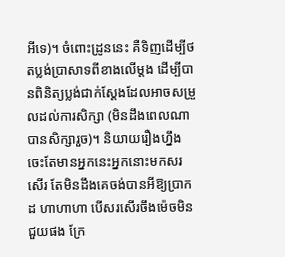អីទេ)។ ចំពោះដ្រូននេះ គឺទិញដើម្បីថតប្លង់ប្រាសាទពីខាងលើម្ដង ដើម្បីបានពិនិត្យប្លង់ជាក់ស្ដែងដែលអាចសម្រួលដល់ការសិក្សា (មិនដឹងពេលណាបានសិក្សារួច)។ និយាយរឿងហ្នឹង ចេះតែមានអ្នកនេះអ្នកនោះមកសរសើរ តែមិនដឹងគេចង់បានអីឱ្យប្រាកដ ហាហាហា បើសរសើរចឹងម៉េចមិនជួយផង ក្រែ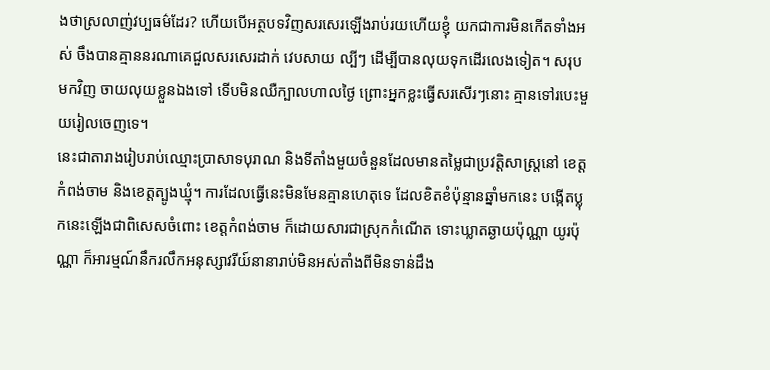ងថាស្រលាញ់វប្បធម៌ដែរ? ហើយបើអត្ថបទវិញសរសេរឡើងរាប់រយហើយខ្ញុំ យកជាការមិនកើតទាំងអស់ ចឹងបានគ្មាននរណាគេជួលសរសេរដាក់ វេបសាយ ល្បីៗ ដើម្បីបានលុយទុកដើរលេងទៀត។ សរុបមកវិញ ចាយលុយខ្លួនឯងទៅ ទើបមិនឈឺក្បាលហាលថ្ងៃ ព្រោះអ្នកខ្លះធ្វើសរសើរៗនោះ គ្មានទៅរបេះមួយរៀលចេញទេ។
នេះជាតារាងរៀបរាប់ឈ្មោះប្រាសាទបុរាណ និងទីតាំងមួយចំនួនដែលមានតម្លៃជាប្រវត្តិសាស្ត្រនៅ ខេត្តកំពង់ចាម និងខេត្តត្បូងឃ្មុំ។ ការដែលធ្វើនេះមិនមែនគ្មានហេតុទេ ដែលខិតខំប៉ុន្មានឆ្នាំមកនេះ បង្កើតប្លុកនេះឡើងជាពិសេសចំពោះ ខេត្តកំពង់ចាម ក៏ដោយសារជាស្រុកកំណើត ទោះឃ្លាតឆ្ងាយប៉ុណ្ណា យូរប៉ុណ្ណា ក៏អារម្មណ៍នឹករលឹកអនុស្សាវរីយ៍នានារាប់មិនអស់តាំងពីមិនទាន់ដឹង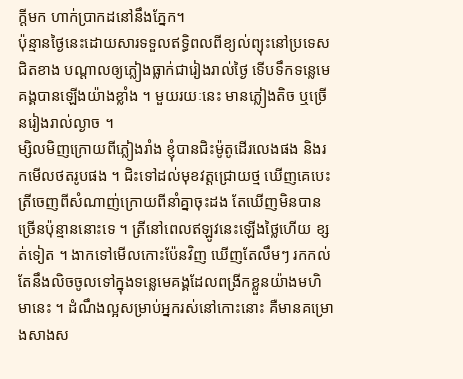ក្ដីមក ហាក់ប្រាកដនៅនឹងភ្នែក។
ប៉ុន្មានថ្ងៃនេះដោយសារទទួលឥទ្ធិពលពីខ្យល់ព្យុះនៅប្រទេសជិតខាង បណ្ដាលឲ្យភ្លៀងធ្លាក់ជារៀងរាល់ថ្ងៃ ទើបទឹកទន្លេមេគង្គបានឡើងយ៉ាងខ្លាំង ។ មួយរយៈនេះ មានភ្លៀងតិច ឬច្រើនរៀងរាល់ល្ងាច ។
ម្សិលមិញក្រោយពីភ្លៀងរាំង ខ្ញុំបានជិះម៉ូតូដើរលេងផង និងរកមើលថតរូបផង ។ ជិះទៅដល់មុខវត្តជ្រោយថ្ម ឃើញគេបេះត្រីចេញពីសំណាញ់ក្រោយពីនាំគ្នាចុះដង តែឃើញមិនបានច្រើនប៉ុន្មាននោះទេ ។ ត្រីនៅពេលឥឡូវនេះឡើងថ្លៃហើយ ខ្សត់ទៀត ។ ងាកទៅមើលកោះប៉ែនវិញ ឃើញតែលឹមៗ រកកល់តែនឹងលិចចូលទៅក្នុងទន្លេមេគង្គដែលពង្រីកខ្លួនយ៉ាងមហិមានេះ ។ ដំណឹងល្អសម្រាប់អ្នករស់នៅកោះនោះ គឺមានគម្រោងសាងស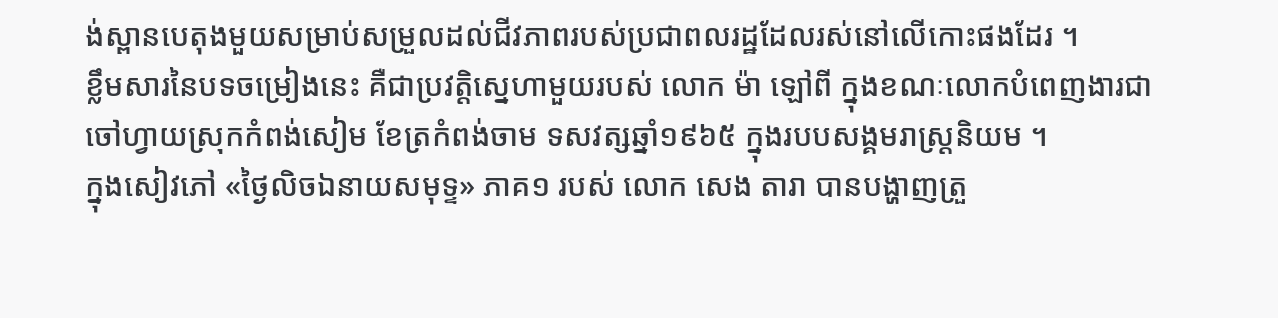ង់ស្ពានបេតុងមួយសម្រាប់សម្រួលដល់ជីវភាពរបស់ប្រជាពលរដ្ឋដែលរស់នៅលើកោះផងដែរ ។
ខ្លឹមសារនៃបទចម្រៀងនេះ គឺជាប្រវត្តិស្នេហាមួយរបស់ លោក ម៉ា ឡៅពី ក្នុងខណៈលោកបំពេញងារជាចៅហ្វាយស្រុកកំពង់សៀម ខែត្រកំពង់ចាម ទសវត្សឆ្នាំ១៩៦៥ ក្នុងរបបសង្គមរាស្ត្រនិយម ។
ក្នុងសៀវភៅ «ថ្ងៃលិចឯនាយសមុទ្ទ» ភាគ១ របស់ លោក សេង តារា បានបង្ហាញត្រួ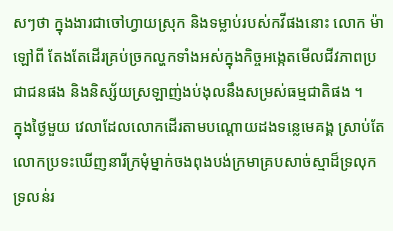សៗថា ក្នុងងារជាចៅហ្វាយស្រុក និងទម្លាប់របស់កវីផងនោះ លោក ម៉ា ឡៅពី តែងតែដើរគ្រប់ច្រកល្ហកទាំងអស់ក្នុងកិច្ចអង្កេតមើលជីវភាពប្រជាជនផង និងនិស្ស័យស្រឡាញ់ងប់ងុលនឹងសម្រស់ធម្មជាតិផង ។
ក្នុងថ្ងៃមួយ វេលាដែលលោកដើរតាមបណ្ដោយដងទន្លេមេគង្គ ស្រាប់តែលោកប្រទះឃើញនារីក្រមុំម្នាក់ចងពុងបង់ក្រមាគ្របសាច់ស្មាដ៏ទ្រលុកទ្រលន់រ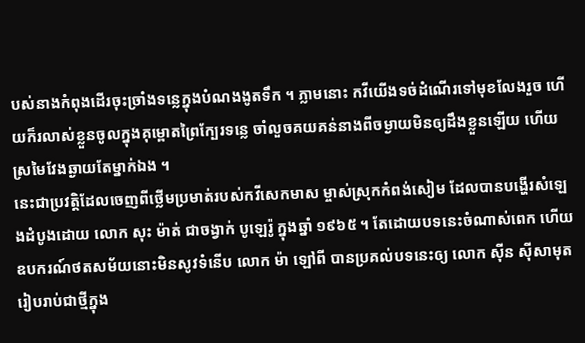បស់នាងកំពុងដើរចុះច្រាំងទន្លេក្នុងបំណងងូតទឹក ។ ភ្លាមនោះ កវីយើងទច់ដំណើរទៅមុខលែងរួច ហើយក៏រលាស់ខ្លួនចូលក្នុងគុម្ពោតព្រៃក្បែរទន្លេ ចាំលួចគយគន់នាងពីចម្ងាយមិនឲ្យដឹងខ្លួនឡើយ ហើយស្រមៃវែងឆ្ងាយតែម្នាក់ឯង ។
នេះជាប្រវត្តិដែលចេញពីថ្លើមប្រមាត់របស់កវីសេកមាស ម្ចាស់ស្រុកកំពង់សៀម ដែលបានបង្ហើរសំឡេងដំបូងដោយ លោក សុះ ម៉ាត់ ជាចង្វាក់ បូឡេរ៉ូ ក្នុងឆ្នាំ ១៩៦៥ ។ តែដោយបទនេះចំណាស់ពេក ហើយឧបករណ៍ថតសម័យនោះមិនសូវទំនើប លោក ម៉ា ឡៅពី បានប្រគល់បទនេះឲ្យ លោក ស៊ីន ស៊ីសាមុត រៀបរាប់ជាថ្មីក្នុង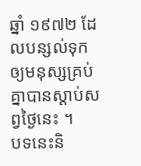ឆ្នាំ ១៩៧២ ដែលបន្សល់ទុកឲ្យមនុស្សគ្រប់គ្នាបានស្ដាប់សព្វថ្ងៃនេះ ។
បទនេះនិ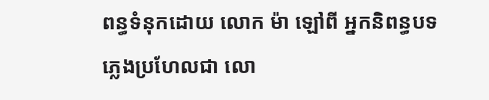ពន្ធទំនុកដោយ លោក ម៉ា ឡៅពី អ្នកនិពន្ធបទភ្លេងប្រហែលជា លោ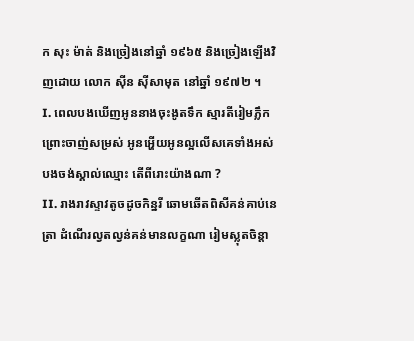ក សុះ ម៉ាត់ និងច្រៀងនៅឆ្នាំ ១៩៦៥ និងច្រៀងឡើងវិញដោយ លោក ស៊ីន ស៊ីសាមុត នៅឆ្នាំ ១៩៧២ ។
I. ពេលបងឃើញអូននាងចុះងូតទឹក ស្មារតីរៀមភ្លឹកព្រោះចាញ់សម្រស់ អូនអ្ហើយអូនល្អលើសគេទាំងអស់ បងចង់ស្គាល់ឈ្មោះ តើពីរោះយ៉ាងណា ?
II. រាងរាវស្ទាវតូចដូចកិន្នរី ឆោមឆើតពិសីគន់គាប់នេត្រា ដំណើរល្វតល្វន់គន់មានលក្ខណា រៀមស្លុតចិន្ដា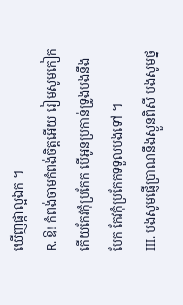ឃើញផ្កាល្អឯក ។
R. ឱ! កំពង់ចាមកំពង់ចិត្តអើយ រៀមសូមកៀកកើយកែវកុំប្រកែក បើអូនប្រកាន់ទ្រូងបងនឹងបែក កែវកុំប្រកែកទទួលបងទៅ ។
III. បងសូមផ្ញើប្រាណនឹងស្ងួនពិសី បងសូមថ្ន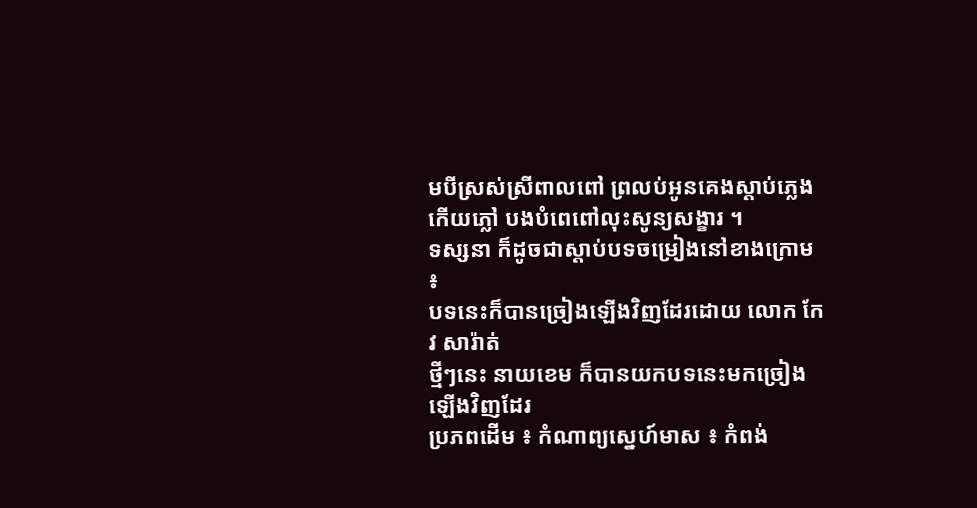មបីស្រស់ស្រីពាលពៅ ព្រលប់អូនគេងស្ដាប់ភ្លេងកើយភ្លៅ បងបំពេពៅលុះសូន្យសង្ខារ ។
ទស្សនា ក៏ដូចជាស្ដាប់បទចម្រៀងនៅខាងក្រោម ៖
បទនេះក៏បានច្រៀងឡើងវិញដែរដោយ លោក កែវ សារ៉ាត់
ថ្មីៗនេះ នាយខេម ក៏បានយកបទនេះមកច្រៀងឡើងវិញដែរ
ប្រភពដើម ៖ កំណាព្យស្នេហ៍មាស ៖ កំពង់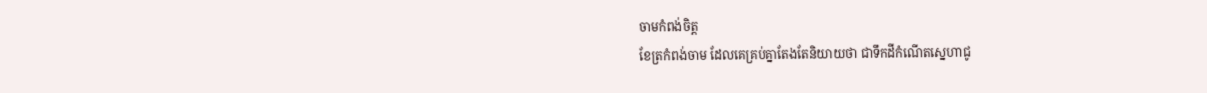ចាមកំពង់ចិត្ត
ខែត្រកំពង់ចាម ដែលគេគ្រប់គ្នាតែងតែនិយាយថា ជាទឹកដីកំណើតស្នេហាជូ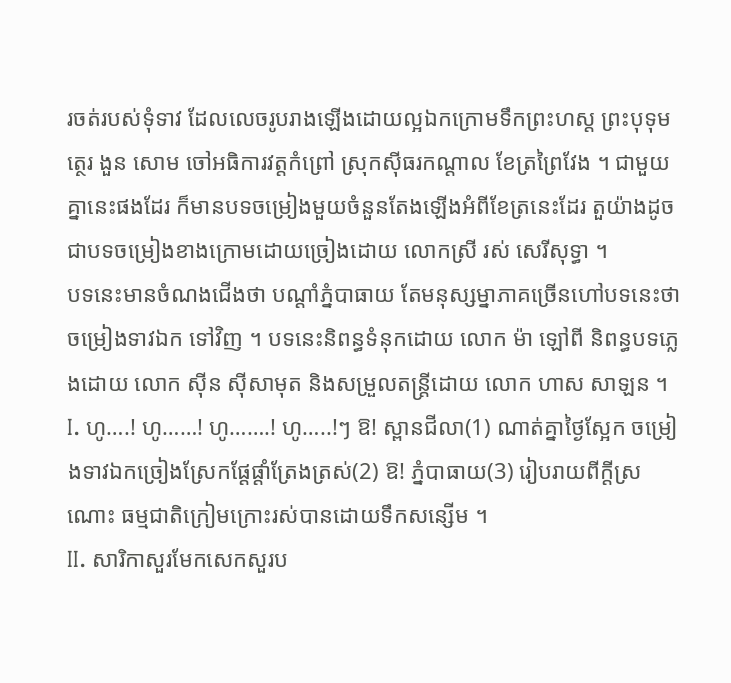រចត់របស់ទុំទាវ ដែលលេចរូបរាងឡើងដោយល្អឯកក្រោមទឹកព្រះហស្ត ព្រះបុទុមត្ថេរ ងួន សោម ចៅអធិការវត្តកំព្រៅ ស្រុកស៊ីធរកណ្ដាល ខែត្រព្រៃវែង ។ ជាមួយគ្នានេះផងដែរ ក៏មានបទចម្រៀងមួយចំនួនតែងឡើងអំពីខែត្រនេះដែរ តួយ៉ាងដូចជាបទចម្រៀងខាងក្រោមដោយច្រៀងដោយ លោកស្រី រស់ សេរីសុទ្ធា ។
បទនេះមានចំណងជើងថា បណ្ដាំភ្នំបាធាយ តែមនុស្សម្នាភាគច្រើនហៅបទនេះថា ចម្រៀងទាវឯក ទៅវិញ ។ បទនេះនិពន្ធទំនុកដោយ លោក ម៉ា ឡៅពី និពន្ធបទភ្លេងដោយ លោក ស៊ីន ស៊ីសាមុត និងសម្រួលតន្ត្រីដោយ លោក ហាស សាឡន ។
I. ហូ….! ហូ……! ហូ…….! ហូ…..!ៗ ឱ! ស្ពានជីលា(1) ណាត់គ្នាថ្ងៃស្អែក ចម្រៀងទាវឯកច្រៀងស្រែកផ្ដែផ្ដាំត្រែងត្រស់(2) ឱ! ភ្នំបាធាយ(3) រៀបរាយពីក្ដីស្រណោះ ធម្មជាតិក្រៀមក្រោះរស់បានដោយទឹកសន្សើម ។
II. សារិកាសួរមែកសេកសួរប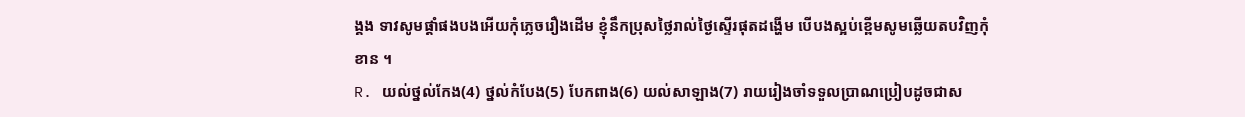ង្គង ទាវសូមផ្ដាំផងបងអើយកុំភ្លេចរឿងដើម ខ្ញុំនឹកប្រុសថ្លៃរាល់ថ្ងៃស្ទើរផុតដង្ហើម បើបងស្អប់ខ្ពើមសូមឆ្លើយតបវិញកុំខាន ។
R. យល់ថ្នល់កែង(4) ថ្នល់កំបែង(5) បែកពាង(6) យល់សាឡាង(7) រាយរៀងចាំទទួលប្រាណប្រៀបដូចជាស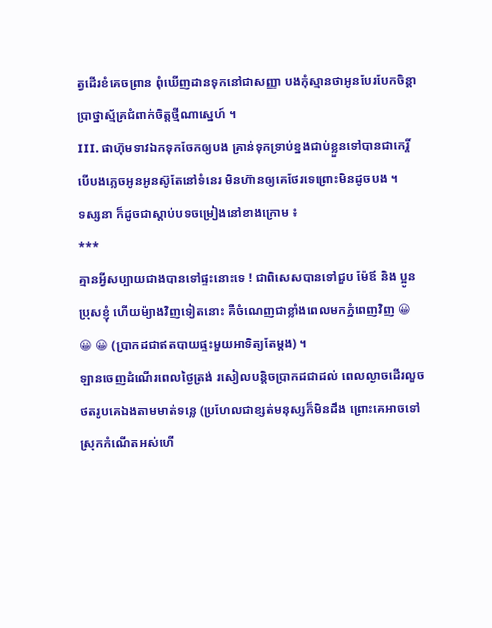ត្វដើរខំគេចព្រាន ពុំឃើញដានទុកនៅជាសញ្ញា បងកុំស្មានថាអូនបែរបែកចិន្ដា ប្រាថ្នាស្ម័គ្រជំពាក់ចិត្តថ្មីណាស្នេហ៍ ។
III. ផាហ៊ុមទាវឯកទុកចែកឲ្យបង គ្រាន់ទុកទ្រាប់ខ្នងជាប់ខ្លួនទៅបានជាកេរ្តិ៍ បើបងភ្លេចអូនអូនស៊ូតែនៅទំនេរ មិនហ៊ានឲ្យគេថែរទេព្រោះមិនដូចបង ។
ទស្សនា ក៏ដូចជាស្ដាប់បទចម្រៀងនៅខាងក្រោម ៖
***
គ្មានអ្វីសប្បាយជាងបានទៅផ្ទះនោះទេ ! ជាពិសេសបានទៅជួប ម៉ែឪ និង ប្អូនប្រុសខ្ញុំ ហើយម៉្យាងវិញទៀតនោះ គឺចំណេញជាខ្លាំងពេលមកភ្នំពេញវិញ 😀 😀 😀 (ប្រាកដជាឥតបាយផ្ទះមួយអាទិត្យតែម្ដង) ។
ឡានចេញដំណើរពេលថ្ងៃត្រង់ រសៀលបន្តិចប្រាកដជាដល់ ពេលល្ងាចដើរលួចថតរូបគេឯងតាមមាត់ទន្លេ (ប្រហែលជាខ្សត់មនុស្សក៏មិនដឹង ព្រោះគេអាចទៅស្រុកកំណើតអស់ហើ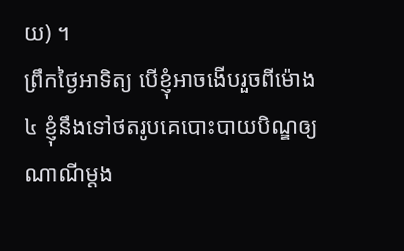យ) ។
ព្រឹកថ្ងៃអាទិត្យ បើខ្ញុំអាចងើបរួចពីម៉ោង ៤ ខ្ញុំនឹងទៅថតរូបគេបោះបាយបិណ្ឌឲ្យណាណីម្ដង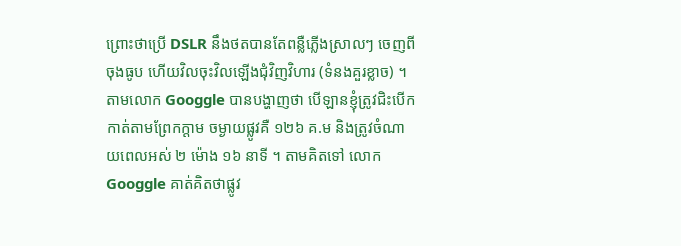ព្រោះថាប្រើ DSLR នឹងថតបានតែពន្លឺភ្លើងស្រាលៗ ចេញពីចុងធូប ហើយវិលចុះវិលឡើងជុំវិញវិហារ (ទំនងគួរខ្លាច) ។
តាមលោក Googgle បានបង្ហាញថា បើឡានខ្ញុំត្រូវជិះបើកកាត់តាមព្រែកក្ដាម ចម្ងាយផ្លូវគឺ ១២៦ គ.ម និងត្រូវចំណាយពេលអស់ ២ ម៉ោង ១៦ នាទី ។ តាមគិតទៅ លោក Googgle គាត់គិតថាផ្លូវ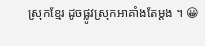ស្រុកខ្មែរ ដូចផ្លូវស្រុកអាគាំងតែម្ដង ។ 😀